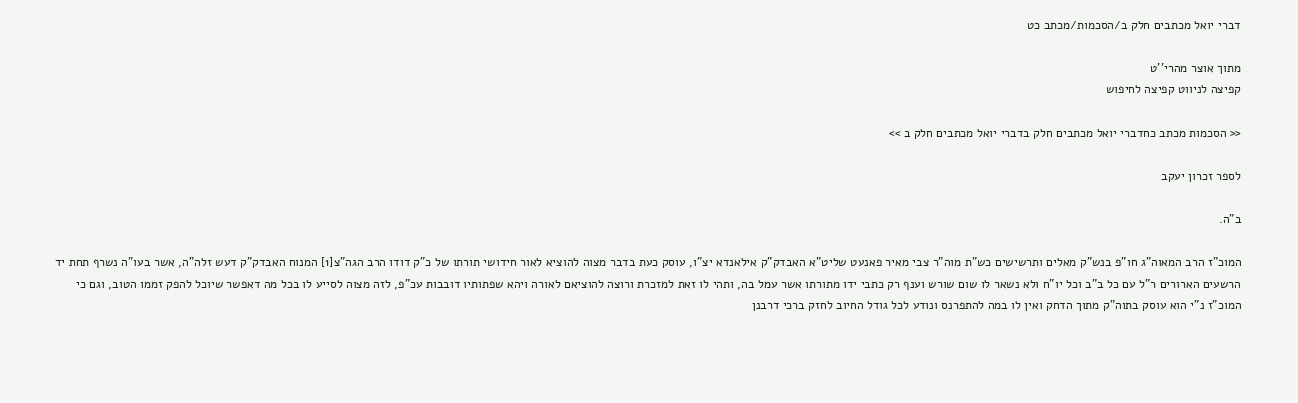דברי יואל מכתבים חלק ב/הסכמות/מכתב כט

מתוך אוצר מהרי''ט
קפיצה לניווט קפיצה לחיפוש

<< הסכמות מכתב כחדברי יואל מכתבים חלק בדברי יואל מכתבים חלק ב >>

לספר זכרון יעקב

ב"ה.

המוכ"ז הרב המאוה"ג חו"פ בנש"ק מאלים ותרשישים כש"ת מוה"ר צבי מאיר פאנעט שליט"א האבדק"ק אילאנדא יצ"ו, עוסק כעת בדבר מצוה להוציא לאור חידושי תורתו של כ"ק דודו הרב הגה"צ[1] המנוח האבדק"ק דעש זלה"ה, אשר בעו"ה נשרף תחת יד הרשעים הארורים ר"ל עם כל ב"ב וכל יו"ח ולא נשאר לו שום שורש וענף רק כתבי ידו מתורתו אשר עמל בה, ותהי לו זאת למזכרת ורוצה להוציאם לאורה ויהא שפתותיו דובבות עכ"פ, לזה מצוה לסייע לו בכל מה דאפשר שיוכל להפק זממו הטוב, וגם כי המוכ"ז נ"י הוא עוסק בתוה"ק מתוך הדחק ואין לו במה להתפרנס ונודע לכל גודל החיוב לחזק ברכי דרבנן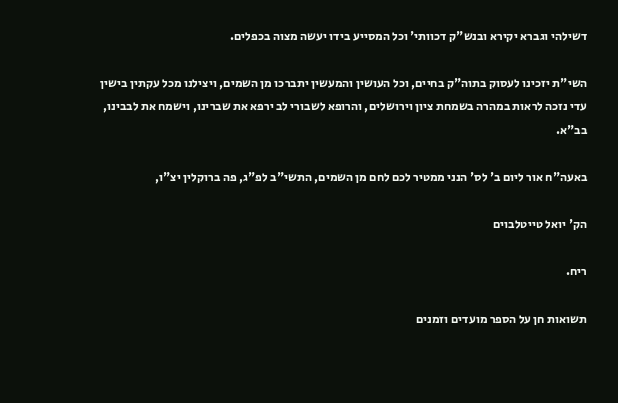דשילהי וגברא יקירא ובנש"ק דכוותי' וכל המסייע בידו יעשה מצוה בכפלים.

השי"ת יזכינו לעסוק בתוה"ק בחיים, וכל העושין והמעשין יתברכו מן השמים, ויצילנו מכל עקתין בישין עדי נזכה לראות במהרה בשמחת ציון וירושלים, והרופא לשבורי לב ירפא את שברינו, וישמח את לבבינו, בב"א.

באעה"ח אור ליום ב' לס' הנני ממטיר לכם לחם מן השמים, התשי"ב לפ"ג, פה ברוקלין יצ"ו,

הק' יואל טייטלבוים

ריח.

תשואות חן על הספר מועדים וזמנים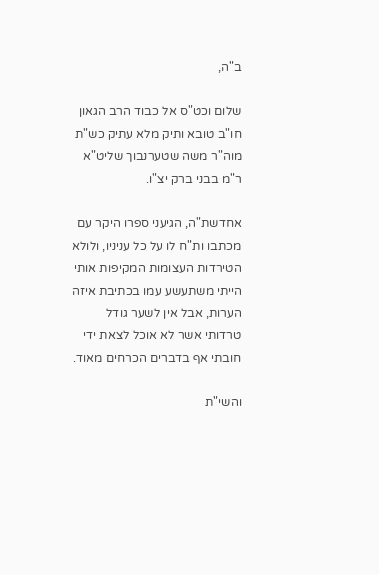ב"ה,

שלום וכט"ס אל כבוד הרב הגאון חו"ב טובא ותיק מלא עתיק כש"ת מוה"ר משה שטערנבוך שליט"א ר"מ בבני ברק יצ"ו.

אחדשת"ה, הגיעני ספרו היקר עם מכתבו ות"ח לו על כל עניניו, ולולא הטירדות העצומות המקיפות אותי הייתי משתעשע עמו בכתיבת איזה הערות, אבל אין לשער גודל טרדותי אשר לא אוכל לצאת ידי חובתי אף בדברים הכרחים מאוד.

והשי"ת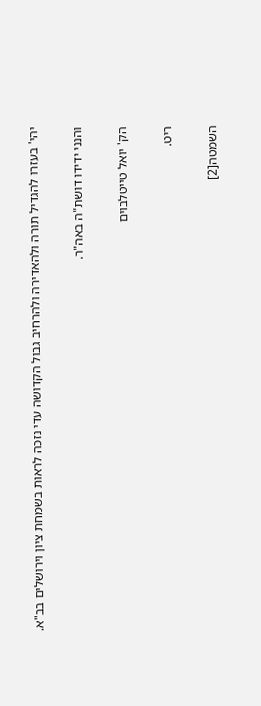יהי' בעזרו להגדיל תורה ולהאדירה ולהרחיב גבול הקדושה עדי נזכה לראות בשמחת ציון וירושלים בב"א.

והנני ידידו דושת"ה באה"ר.

הק' יואל טייטלבוים

ריט.

השמטה[2]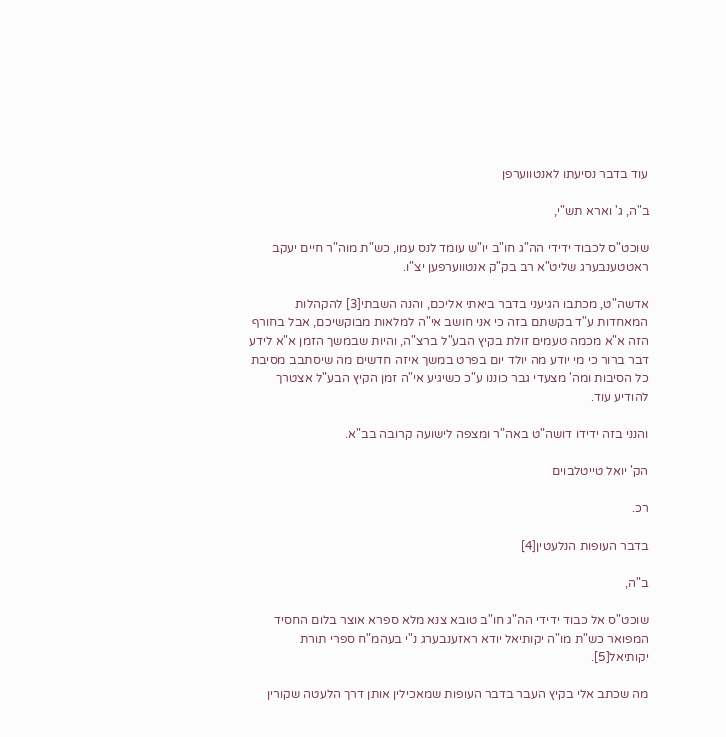עוד בדבר נסיעתו לאנטווערפן

ב"ה, ג' וארא תש"י,

שוכט"ס לכבוד ידידי הה"ג חו"ב יו"ש עומד לנס עמו, כש"ת מוה"ר חיים יעקב ראטטענבערג שליט"א רב בק"ק אנטווערפען יצ"ו.

אדשה"ט, מכתבו הגיעני בדבר ביאתי אליכם, והנה השבתי[3] להקהלות המאחדות ע"ד בקשתם בזה כי אני חושב אי"ה למלאות מבוקשיכם, אבל בחורף הזה א"א מכמה טעמים זולת בקיץ הבע"ל ברצ"ה, והיות שבמשך הזמן א"א לידע דבר ברור כי מי יודע מה יולד יום בפרט במשך איזה חדשים מה שיסתבב מסיבת כל הסיבות ומה' מצעדי גבר כוננו ע"כ כשיגיע אי"ה זמן הקיץ הבע"ל אצטרך להודיע עוד.

והנני בזה ידידו דושה"ט באה"ר ומצפה לישועה קרובה בב"א.

הק' יואל טייטלבוים

רכ.

בדבר העופות הנלעטין[4]

ב"ה,

שוכט"ס אל כבוד ידידי הה"ג חו"ב טובא צנא מלא ספרא אוצר בלום החסיד המפואר כש"ת מו"ה יקותיאל יודא ראזענבערג נ"י בעהמ"ח ספרי תורת יקותיאל[5].

מה שכתב אלי בקיץ העבר בדבר העופות שמאכילין אותן דרך הלעטה שקורין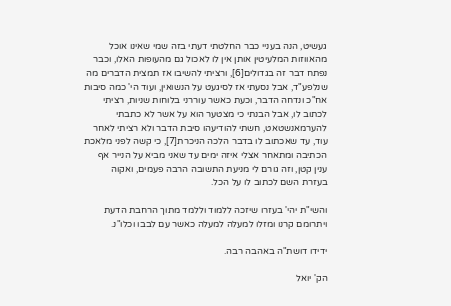געשיט, הנה בעניי כבר החלטתי דעתי בזה שמי שאינו אוכל מהאווזות המלעיטין אותן אין לו לאכול גם מהעופות האלו, וכבר נפתח דבר זה בגדולים[6], ורציתי להשיבו אז תמצית הדברים מה שנלפע"ד, אבל נסעתי אז לסיגעט על הנשואין, ועוד הי' כמה סיבות אח"כ ונדחה הדבר, וכעת כאשר עוררני בלוחות שניות, רציתי לכתוב לו, אבל הבנתי כי מצטער הוא על אשר לא כתבתי להערמאנשטאט, חשתי להודיעהו סיבת הדבר ולא רציתי לאחר עוד, עד שאכתוב לו בדבר הלכה הניכרת[7], כי קשה לפני מלאכת הכתיבה ומתאחר אצלי איזה ימים עד שאני מביא על הנייר אף ענין קטן, וזה גורם לי מניעת התשובה הרבה פעמים, ואקוה בעזרת השם לכתוב לו על הכל.

והשי"ת יהי' בעזרו שיזכה ללמוד וללמד מתוך הרחבת הדעת ויתרומם קרנו ומזלו למעלה למעלה כאשר עם לבבו וכלו"נ.

ידידו דושת"ה באהבה רבה.

הק' יואל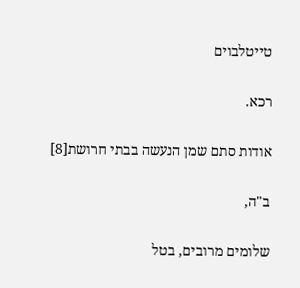טייטלבוים

רכא.

אודות סתם שמן הנעשה בבתי חרושת[8]

ב"ה,

שלומים מרובים, בטל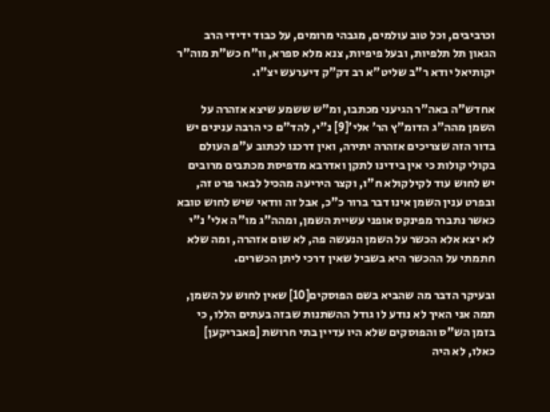וכרביבים, וכל טוב עולמים, מגבהי מרומים, על כבוד ידידי הרב הגאון תל תלפיות, ובעל פיפיות, צנא מלא ספרא, וו"ח כש"ת מוה"ר יקותיאל יודא ר"ב שליט"א רב דק"ק דיערעש יצ"ו.

אחדש"ה באה"ר הגיעני מכתבו, ומ"ש ששמע שיצא אזהרה על השמן מהה"ג הדומ"ץ הר' אלי'[9] נ"י, להד"ם כי הרבה ענינים יש בדור הזה שצריכים אזהרה יתירה, ואין דרכנו לכתוב ע"פ העולם בקולי קולות כי אין בידינו לתקן ואדרבא מדפיסת מכתבים מרובים יש לחוש עוד לקילקולא ח"ו, וקצר היריעה מהכיל לבאר פרט זה, ובפרט ענין השמן אינו דבר ברור כ"כ, אבל זה וודאי שיש לחוש טובא כאשר נתברר מפינקס אופני עשיית השמן, ומהה"ג מו"ה אלי' נ"י לא יצא אלא הכשר על השמן הנעשה פה, לא שום אזהרה, ומה שלא חתמתי על ההכשר היא בשביל שאין דרכי ליתן הכשרים.

ובעיקר הדבר מה שהביא בשם הפוסקים[10] שאין לחוש על השמן, תמה אני האיך לא נודע לו גודל ההשתנות שבזה בעתים הללו, כי בזמן הש"ס והפוסקים שלא היו עדיין בתי חרושת [פאבריקען] כאלו, לא היה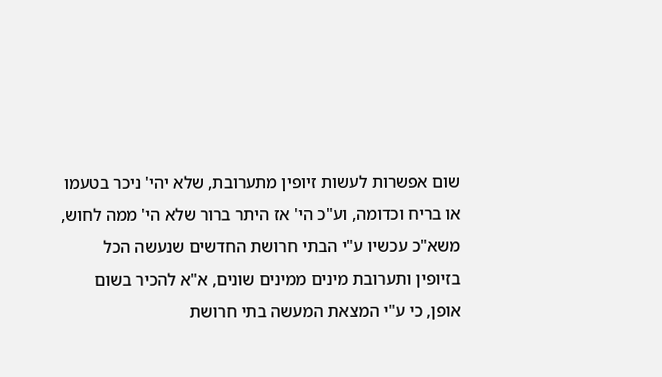שום אפשרות לעשות זיופין מתערובת, שלא יהי' ניכר בטעמו או בריח וכדומה, וע"כ הי' אז היתר ברור שלא הי' ממה לחוש, משא"כ עכשיו ע"י הבתי חרושת החדשים שנעשה הכל בזיופין ותערובת מינים ממינים שונים, א"א להכיר בשום אופן, כי ע"י המצאת המעשה בתי חרושת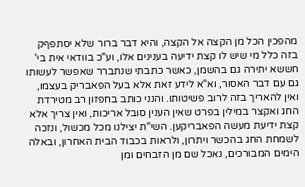מהפכין הכל מן הקצה אל הקצה, והיא דבר ברור שלא יסתפףק בזה כלל מי שיש לו קצת ידיעה בענינים אלו, וע"כ בוודאי אית בי' חששא יתירה גם בהשמן, כאשר כתבתי שנתברר שאפשר לעשותו גם עם דבר האסור, וא"א לידע זאת אלא בעל הפאבריק בעצמו, ואין להאריך בזה לרוב פשיטותו. והנני כותב בחפזון רב מטירדת החג ואקצר במילין בפרט שאין הענין סובל אריכות, ואין צריך אלא קצת ידיעת מעשה הפאבריקען. השי"ת יצילנו מכל מכשול, ונזכה לשמחת החג בהכשר ויתרון, ולראות בכבוד הבית האחרון, ובאלה הימים המבורכים, נאכל שם מן הזבחים ומן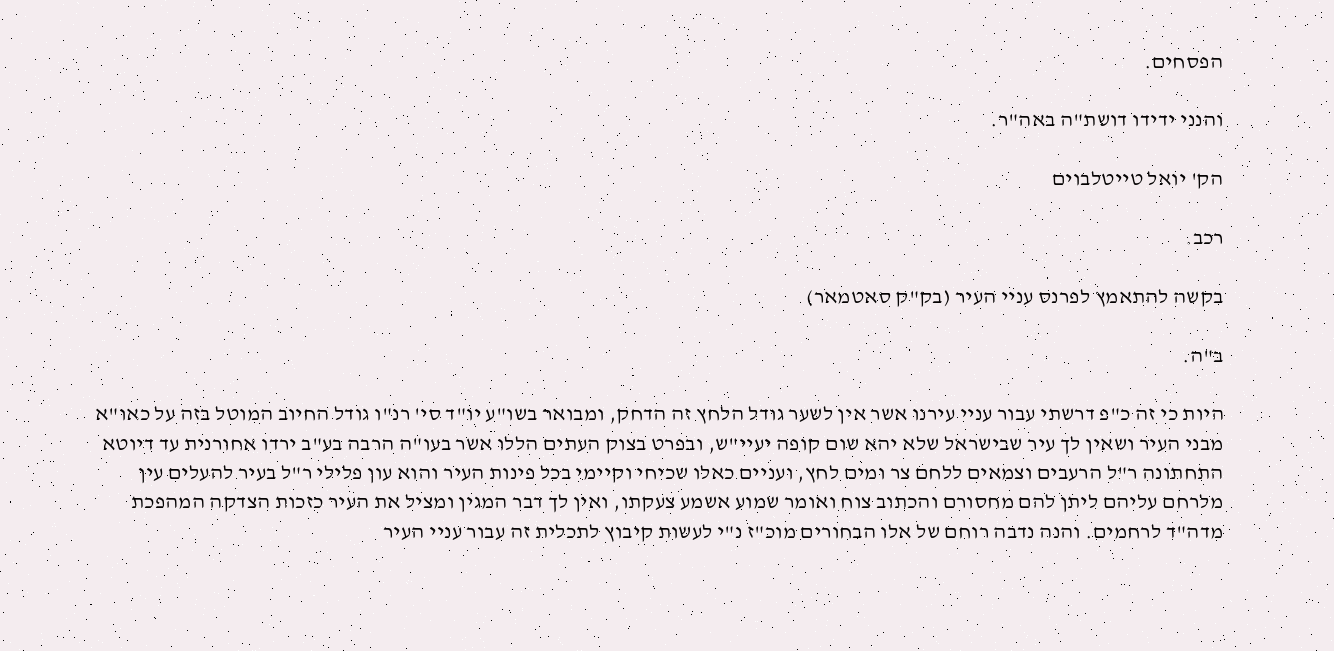הפסחים.

והנני ידידו דושת"ה באה"ר.

הק' יואל טייטלבוים

רכב.

בקשה להתאמץ לפרנס עניי העיר (בק"ק סאטמאר)

ב"ה.

היות כי זה כ"פ דרשתי עבור עניי עירנו אשר אין לשער גודל הלחץ זה הדחק, ומבואר בשו"ע יו"ד סי' רנ"ו גודל החיוב המוטל בזה על כאו"א מבני העיר ושאין לך עיר שבישראל שלא יהא שום קופה יעיי"ש, ובפרט בצוק העתים הללו אשר בעו"ה הרבה בע"ב ירדו אחורנית עד דיוטא התחתונה ר"ל הרעבים וצמאים ללחם צר ומים לחץ, ועניים כאלו שכיחי וקיימי בכל פינות העיר והוא עון פלילי ר"ל בעיר להעלים עין מלרחם עליהם ליתן להם מחסורם והכתוב צוח ואומר שמוע אשמע צעקתו, ואין לך דבר המגין ומציל את העיר כזכות הצדקה המהפכת מדה"ד לרחמים. והנה נדבה רוחם של אלו הבחורים מוכ"ז נ"י לעשות קיבוץ לתכלית זה עבור עניי העיר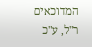המדוכאים ר"ל, ע"כ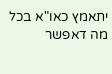יתאמץ כאו"א בכל מה דאפשר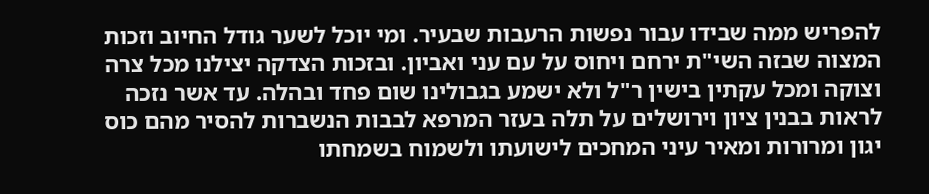להפריש ממה שבידו עבור נפשות הרעבות שבעיר. ומי יוכל לשער גודל החיוב וזכות המצוה שבזה השי"ת ירחם ויחוס על עם עני ואביון. ובזכות הצדקה יצילנו מכל צרה וצוקה ומכל עקתין בישין ר"ל ולא ישמע בגבולינו שום פחד ובהלה. עד אשר נזכה לראות בבנין ציון וירושלים על תלה בעזר המרפא לבבות הנשברות להסיר מהם כוס יגון ומרורות ומאיר עיני המחכים לישועתו ולשמוח בשמחתו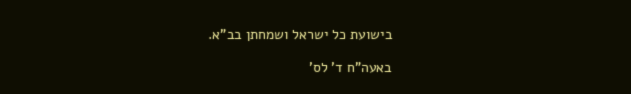בישועת כל ישראל ושמחתן בב"א.

באעה"ח ד' לס'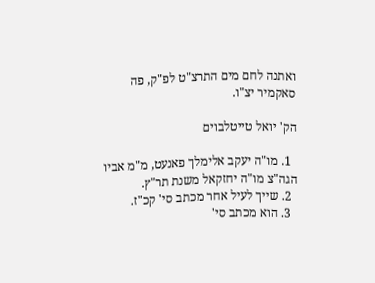ואתנה לחם מים התרצ"ט לפ"ק, פה סאקמיר יצ"ו.

הק' יואל טייטלבוים

  1. מו"ה יעקב אלימלך פאנעט, מ"מ אביו הגה"צ מו"ה יחזקאל משנת תר"ץ.
  2. שייך לעיל אחר מכתב סי' קכ"ז.
  3. הוא מכתב סי'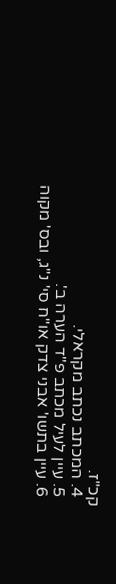קכ"ז.
  4. המכתב נכתב מקראלי.
  5. עיין לעיל מכתב פ"ד הערה ב'.
  6. עיין בתשו' אבני צדק או"ח סי' נ"ג, ובס' מקוה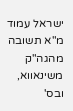ישראל עמוד מ"א תשובה מהגה"ק משינאווא, ובס'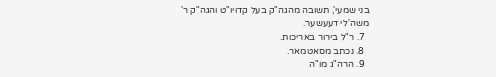בני שמעי', תשובה מהגה"ק בעל קדויו"ט והגה"ק ר' משה'לי דעעשער.
  7. ר"ל בירור באריכות.
  8. נכתב מסאטמאר.
  9. הרה"ג מו"ה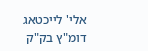אלי' לייכטאג דומ"ץ בק"ק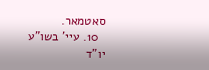סאטמאר.
  10. עיי' בשו"ע יו"ד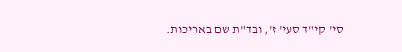סי' קי"ד סעי' ז', ובד"ת שם באריכות.